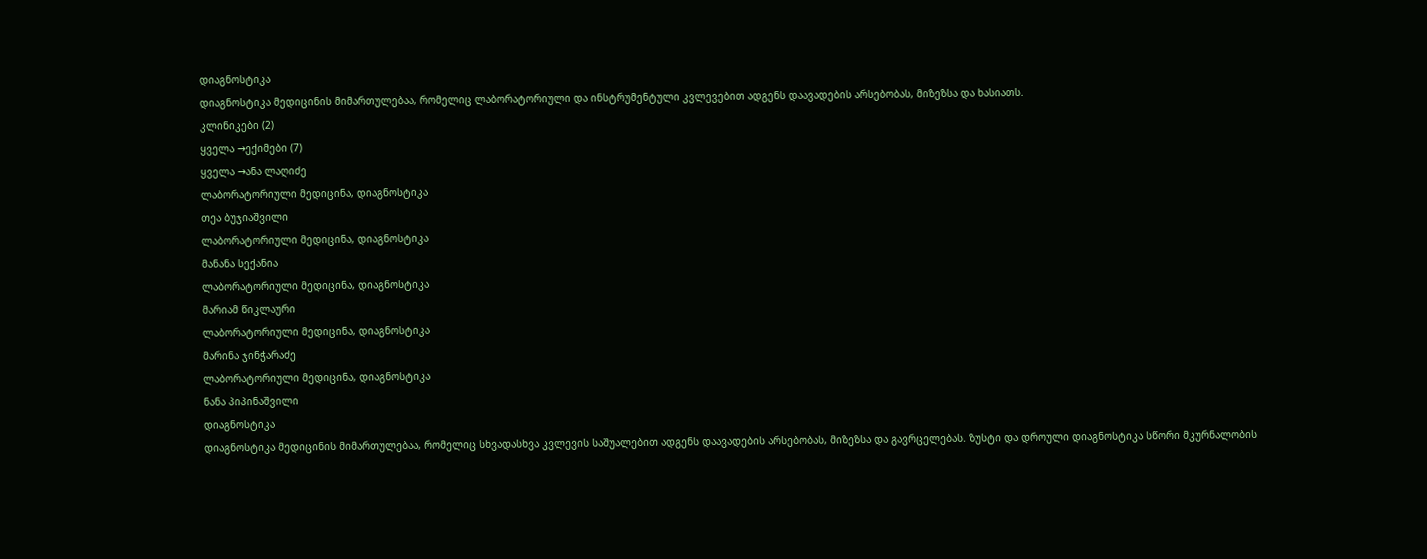დიაგნოსტიკა
დიაგნოსტიკა მედიცინის მიმართულებაა, რომელიც ლაბორატორიული და ინსტრუმენტული კვლევებით ადგენს დაავადების არსებობას, მიზეზსა და ხასიათს.
კლინიკები (2)
ყველა →ექიმები (7)
ყველა →ანა ლაღიძე
ლაბორატორიული მედიცინა, დიაგნოსტიკა
თეა ბუჯიაშვილი
ლაბორატორიული მედიცინა, დიაგნოსტიკა
მანანა სექანია
ლაბორატორიული მედიცინა, დიაგნოსტიკა
მარიამ წიკლაური
ლაბორატორიული მედიცინა, დიაგნოსტიკა
მარინა ჯინჭარაძე
ლაბორატორიული მედიცინა, დიაგნოსტიკა
ნანა პიპინაშვილი
დიაგნოსტიკა
დიაგნოსტიკა მედიცინის მიმართულებაა, რომელიც სხვადასხვა კვლევის საშუალებით ადგენს დაავადების არსებობას, მიზეზსა და გავრცელებას. ზუსტი და დროული დიაგნოსტიკა სწორი მკურნალობის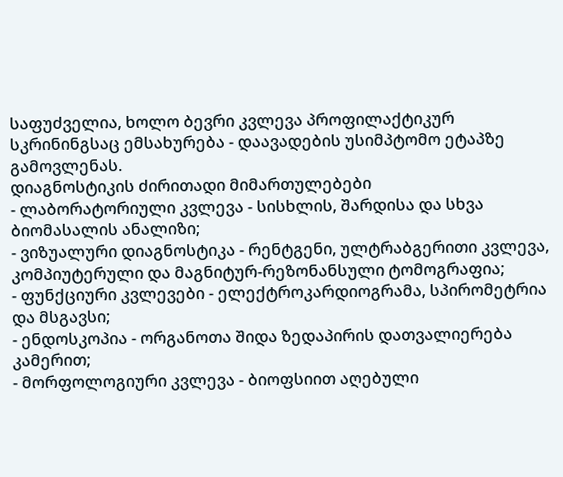საფუძველია, ხოლო ბევრი კვლევა პროფილაქტიკურ სკრინინგსაც ემსახურება - დაავადების უსიმპტომო ეტაპზე გამოვლენას.
დიაგნოსტიკის ძირითადი მიმართულებები
- ლაბორატორიული კვლევა - სისხლის, შარდისა და სხვა ბიომასალის ანალიზი;
- ვიზუალური დიაგნოსტიკა - რენტგენი, ულტრაბგერითი კვლევა, კომპიუტერული და მაგნიტურ-რეზონანსული ტომოგრაფია;
- ფუნქციური კვლევები - ელექტროკარდიოგრამა, სპირომეტრია და მსგავსი;
- ენდოსკოპია - ორგანოთა შიდა ზედაპირის დათვალიერება კამერით;
- მორფოლოგიური კვლევა - ბიოფსიით აღებული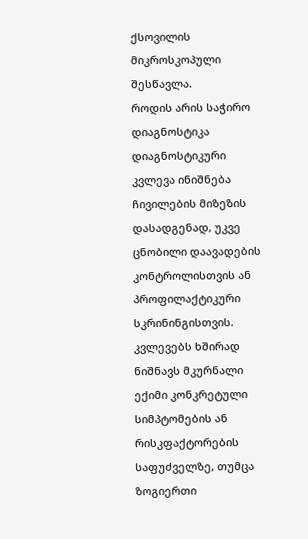ქსოვილის მიკროსკოპული შესწავლა.
როდის არის საჭირო დიაგნოსტიკა
დიაგნოსტიკური კვლევა ინიშნება ჩივილების მიზეზის დასადგენად, უკვე ცნობილი დაავადების კონტროლისთვის ან პროფილაქტიკური სკრინინგისთვის. კვლევებს ხშირად ნიშნავს მკურნალი ექიმი კონკრეტული სიმპტომების ან რისკფაქტორების საფუძველზე, თუმცა ზოგიერთი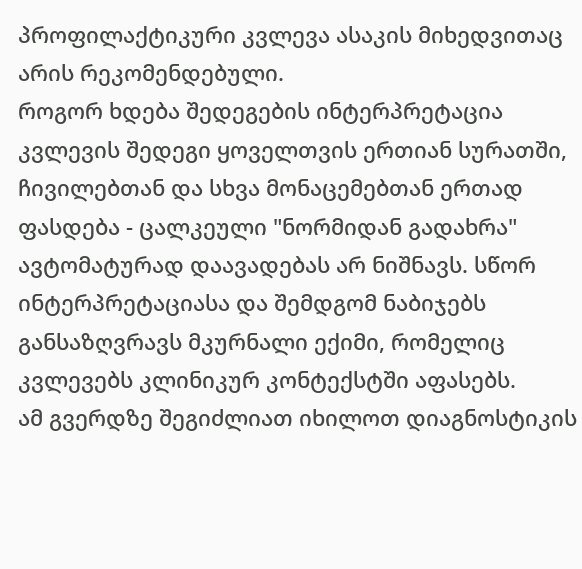პროფილაქტიკური კვლევა ასაკის მიხედვითაც არის რეკომენდებული.
როგორ ხდება შედეგების ინტერპრეტაცია
კვლევის შედეგი ყოველთვის ერთიან სურათში, ჩივილებთან და სხვა მონაცემებთან ერთად ფასდება - ცალკეული "ნორმიდან გადახრა" ავტომატურად დაავადებას არ ნიშნავს. სწორ ინტერპრეტაციასა და შემდგომ ნაბიჯებს განსაზღვრავს მკურნალი ექიმი, რომელიც კვლევებს კლინიკურ კონტექსტში აფასებს.
ამ გვერდზე შეგიძლიათ იხილოთ დიაგნოსტიკის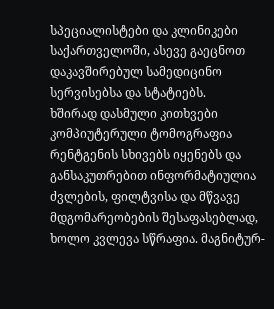სპეციალისტები და კლინიკები საქართველოში, ასევე გაეცნოთ დაკავშირებულ სამედიცინო სერვისებსა და სტატიებს.
ხშირად დასმული კითხვები
კომპიუტერული ტომოგრაფია რენტგენის სხივებს იყენებს და განსაკუთრებით ინფორმატიულია ძვლების, ფილტვისა და მწვავე მდგომარეობების შესაფასებლად, ხოლო კვლევა სწრაფია. მაგნიტურ-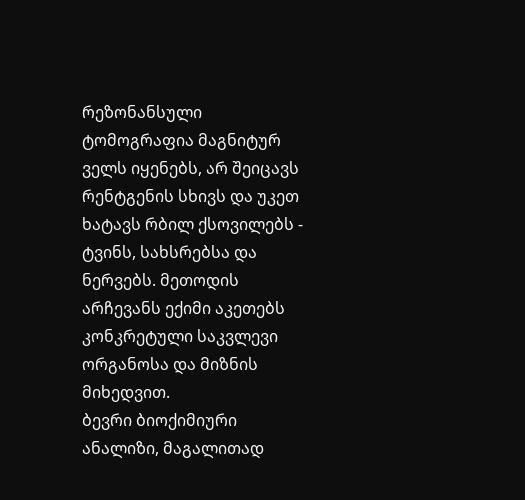რეზონანსული ტომოგრაფია მაგნიტურ ველს იყენებს, არ შეიცავს რენტგენის სხივს და უკეთ ხატავს რბილ ქსოვილებს - ტვინს, სახსრებსა და ნერვებს. მეთოდის არჩევანს ექიმი აკეთებს კონკრეტული საკვლევი ორგანოსა და მიზნის მიხედვით.
ბევრი ბიოქიმიური ანალიზი, მაგალითად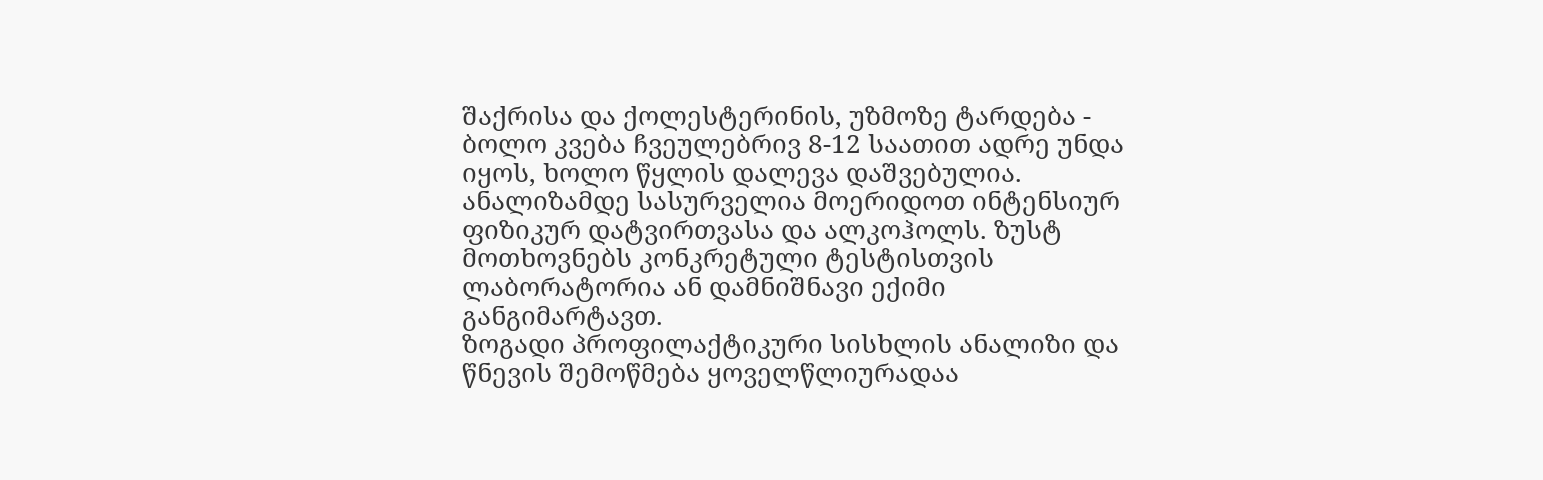შაქრისა და ქოლესტერინის, უზმოზე ტარდება - ბოლო კვება ჩვეულებრივ 8-12 საათით ადრე უნდა იყოს, ხოლო წყლის დალევა დაშვებულია. ანალიზამდე სასურველია მოერიდოთ ინტენსიურ ფიზიკურ დატვირთვასა და ალკოჰოლს. ზუსტ მოთხოვნებს კონკრეტული ტესტისთვის ლაბორატორია ან დამნიშნავი ექიმი განგიმარტავთ.
ზოგადი პროფილაქტიკური სისხლის ანალიზი და წნევის შემოწმება ყოველწლიურადაა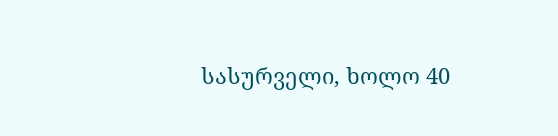სასურველი, ხოლო 40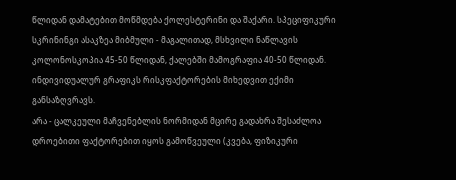წლიდან დამატებით მოწმდება ქოლესტერინი და შაქარი. სპეციფიკური სკრინინგი ასაკზეა მიბმული - მაგალითად, მსხვილი ნაწლავის კოლონოსკოპია 45-50 წლიდან, ქალებში მამოგრაფია 40-50 წლიდან. ინდივიდუალურ გრაფიკს რისკფაქტორების მიხედვით ექიმი განსაზღვრავს.
არა - ცალკეული მაჩვენებლის ნორმიდან მცირე გადახრა შესაძლოა დროებითი ფაქტორებით იყოს გამოწვეული (კვება, ფიზიკური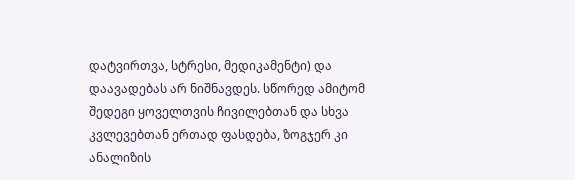დატვირთვა, სტრესი, მედიკამენტი) და დაავადებას არ ნიშნავდეს. სწორედ ამიტომ შედეგი ყოველთვის ჩივილებთან და სხვა კვლევებთან ერთად ფასდება, ზოგჯერ კი ანალიზის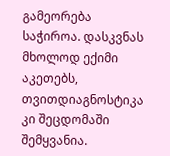გამეორება საჭიროა. დასკვნას მხოლოდ ექიმი აკეთებს, თვითდიაგნოსტიკა კი შეცდომაში შემყვანია.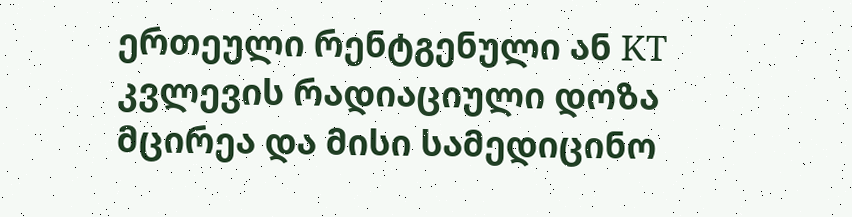ერთეული რენტგენული ან KT კვლევის რადიაციული დოზა მცირეა და მისი სამედიცინო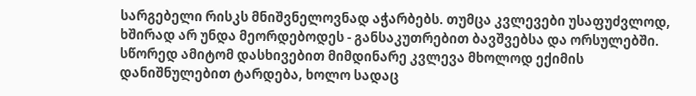სარგებელი რისკს მნიშვნელოვნად აჭარბებს. თუმცა კვლევები უსაფუძვლოდ, ხშირად არ უნდა მეორდებოდეს - განსაკუთრებით ბავშვებსა და ორსულებში. სწორედ ამიტომ დასხივებით მიმდინარე კვლევა მხოლოდ ექიმის დანიშნულებით ტარდება, ხოლო სადაც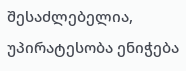შესაძლებელია, უპირატესობა ენიჭება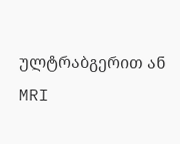ულტრაბგერით ან MRI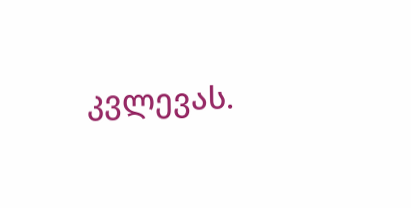კვლევას.